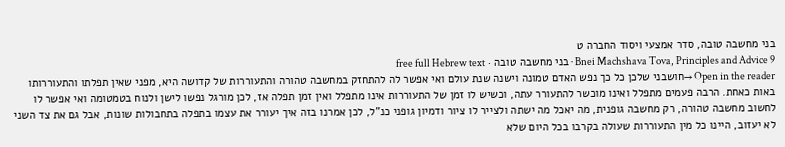בני מחשבה טובה, סדר אמצעי ויסוד החברה ט
Bnei Machshava Tova, Principles and Advice 9 · בני מחשבה טובה · free full Hebrew text
Open in the reader →חושבני שלכן כל כך נפש האדם טמונה וישנה שנת עולם ואי אפשר לה להתחזק במחשבה טהורה והתעוררות של קדושה היא, מפני שאין תפלתו והתעוררותו באות כאחת. הרבה פעמים מתפלל ואינו מוכשר להתעורר עתה, וכשיש לו זמן של התעוררות אינו מתפלל ואין זמן תפלה אז, לכן מורגל נפשו לישן ולנוח בטמטומה ואי אפשר לו לחשוב מחשבה טהורה, רק מחשבה גופנית, מה יאכל מה ישתה ולצייר לו ציור ודמיון גופני כנ"ל, לכן אמרנו בזה איך יעורר את עצמו בתפלה בתחבולות שונות, אבל גם את צד השני לא יעזוב, היינו כל מין התעוררות שעולה בקרבו בכל היום שלא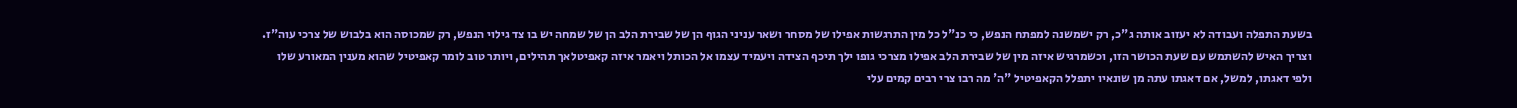בשעת התפלה ועבודה לא יעזוב אותה ג"כ, רק ישמשנה למפתח הנפש, כי כנ"ל כל מין התרגשות אפילו של מסחר ושאר עניני הגוף הן של שבירת הלב הן של שמחה יש בו צד גילוי הנפש, רק שמכוסה הוא בלבוש של צרכי עוה"ז. וצריך האיש להשתמש עם שעת הכושר הזו, וכשמרגיש איזה מין של שבירת הלב אפילו מצרכי גופו ילך תיכף הצידה ויעמיד עצמו אל הכותל ויאמר איזה קאפיטלאך תהילים, ויותר טוב לומר קאפיטיל שהוא מענין המאורע שלו ולפי דאגתו, למשל, אם דאגתו עתה מן שונאיו יתפלל הקאפיטיל "ה' מה רבו צרי רבים קמים עלי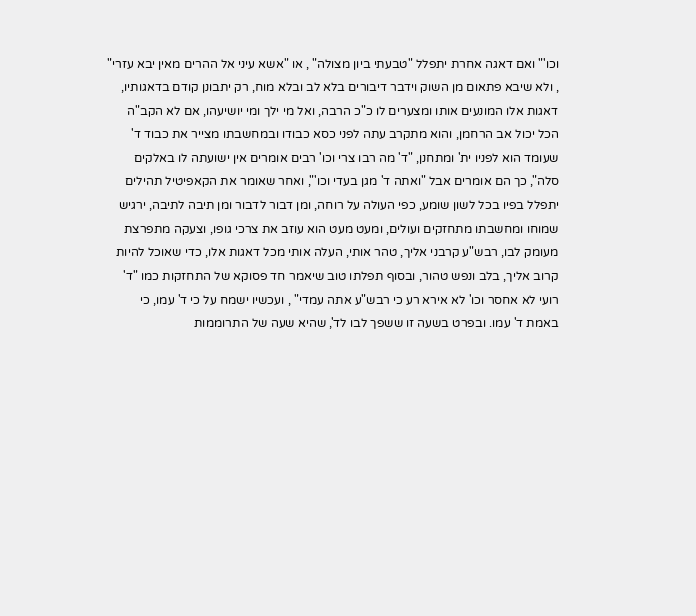וכו'" ואם דאגה אחרת יתפלל "טבעתי ביון מצולה" , או "אשא עיני אל ההרים מאין יבא עזרי" , ולא שיבא פתאום מן השוק וידבר דיבורים בלא לב ובלא מוח, רק יתבונן קודם בדאגותיו, דאגות אלו המונעים אותו ומצערים לו כ"כ הרבה, ואל מי ילך ומי יושיעהו, אם לא הקב"ה הכל יכול אב הרחמן, והוא מתקרב עתה לפני כסא כבודו ובמחשבתו מצייר את כבוד ד' שעומד הוא לפניו ית' ומתחנן, "ד' מה רבו צרי וכו' רבים אומרים אין ישועתה לו באלקים סלה", כך הם אומרים אבל "ואתה ד' מגן בעדי וכו'", ואחר שאומר את הקאפיטיל תהילים יתפלל בפיו בכל לשון שומע, כפי העולה על רוחה, ומן דבור לדבור ומן תיבה לתיבה, ירגיש שמוחו ומחשבתו מתחזקים ועולים, ומעט מעט הוא עוזב את צרכי גופו, וצעקה מתפרצת מעומק לבו, רבש"ע קרבני אליך, טהר אותי, העלה אותי מכל דאגות אלו, כדי שאוכל להיות קרוב אליך, בלב ונפש טהור, ובסוף תפלתו טוב שיאמר חד פסוקא של התחזקות כמו "ד' רועי לא אחסר וכו' לא אירא רע כי רבש"ע אתה עמדי" , ועכשיו ישמח על כי ד' עמו, כי באמת ד' עמו. ובפרט בשעה זו ששפך לבו לד', שהיא שעה של התרוממות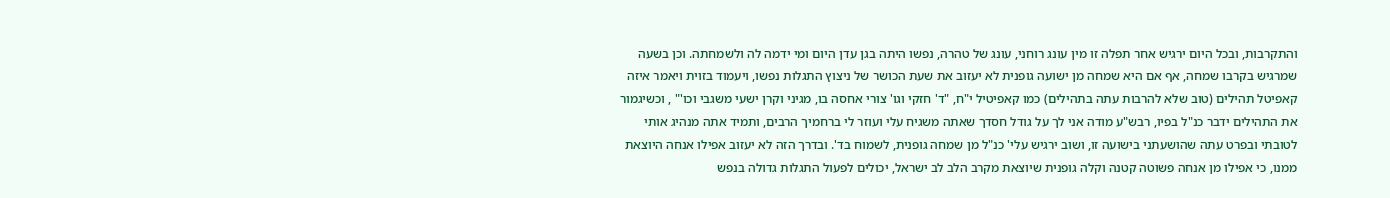והתקרבות, ובכל היום ירגיש אחר תפלה זו מין עונג רוחני, עונג של טהרה, נפשו היתה בגן עדן היום ומי ידמה לה ולשמחתה. וכן בשעה שמרגיש בקרבו שמחה, אף אם היא שמחה מן ישועה גופנית לא יעזוב את שעת הכושר של ניצוץ התגלות נפשו, ויעמוד בזוית ויאמר איזה קאפיטל תהילים (טוב שלא להרבות עתה בתהילים) כמו קאפיטיל י"ח, "ד' חזקי וגו' צורי אחסה בו, מגיני וקרן ישעי משגבי וכו'" , וכשיגמור את התהילים ידבר כנ"ל בפיו, רבש"ע מודה אני לך על גודל חסדך שאתה משגיח עלי ועוזר לי ברחמיך הרבים, ותמיד אתה מנהיג אותי לטובתי ובפרט עתה שהושעתני בישועה זו, ושוב ירגיש עלי' כנ"ל מן שמחה גופנית, לשמוח בד'. ובדרך הזה לא יעזוב אפילו אנחה היוצאת ממנו, כי אפילו מן אנחה פשוטה קטנה וקלה גופנית שיוצאת מקרב הלב לב ישראל, יכולים לפעול התגלות גדולה בנפש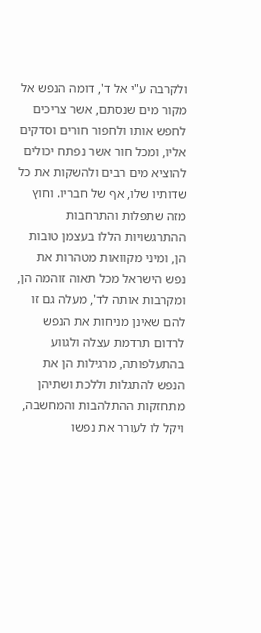ולקרבה ע"י אל ד', דומה הנפש אל מקור מים שנסתם, אשר צריכים לחפש אותו ולחפור חורים וסדקים אליו, ומכל חור אשר נפתח יכולים להוציא מים רבים ולהשקות את כל שדותיו שלו, אף של חבריו. וחוץ מזה שתפלות והתרחבות ההתרגשויות הללו בעצמן טובות הן, ומיני מקוואות מטהרות את נפש הישראל מכל תאוה זוהמה הן, ומקרבות אותה לד', מעלה גם זו להם שאינן מניחות את הנפש לרדום תרדמת עצלה ולגווע בהתעלפותה, מרגילות הן את הנפש להתגלות וללכת ושתיהן מתחזקות ההתלהבות והמחשבה, ויקל לו לעורר את נפשו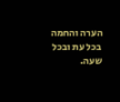הערה והחמה בכל עת ובכל שעה.